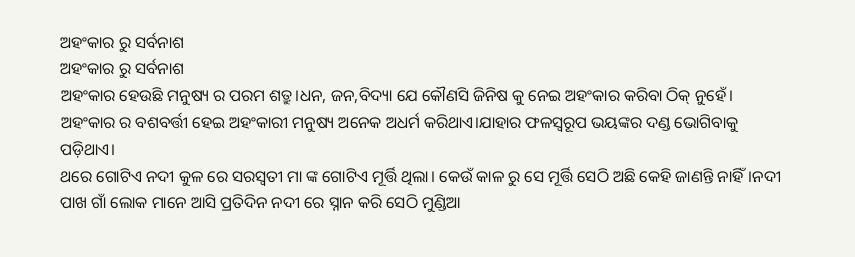ଅହଂକାର ରୁ ସର୍ବନାଶ
ଅହଂକାର ରୁ ସର୍ବନାଶ
ଅହଂକାର ହେଉଛି ମନୁଷ୍ୟ ର ପରମ ଶତ୍ରୁ।ଧନ, ଜନ,ବିଦ୍ୟା ଯେ କୌଣସି ଜିନିଷ କୁ ନେଇ ଅହଂକାର କରିବା ଠିକ୍ ନୁହେଁ। ଅହଂକାର ର ବଶବର୍ତ୍ତୀ ହେଇ ଅହଂକାରୀ ମନୁଷ୍ୟ ଅନେକ ଅଧର୍ମ କରିଥାଏ।ଯାହାର ଫଳସ୍ୱରୂପ ଭୟଙ୍କର ଦଣ୍ଡ ଭୋଗିବାକୁ ପଡ଼ିଥାଏ।
ଥରେ ଗୋଟିଏ ନଦୀ କୁଳ ରେ ସରସ୍ଵତୀ ମା ଙ୍କ ଗୋଟିଏ ମୂର୍ତ୍ତି ଥିଲା। କେଉଁ କାଳ ରୁ ସେ ମୂର୍ତ୍ତି ସେଠି ଅଛି କେହି ଜାଣନ୍ତି ନାହିଁ।ନଦୀ ପାଖ ଗାଁ ଲୋକ ମାନେ ଆସି ପ୍ରତିଦିନ ନଦୀ ରେ ସ୍ନାନ କରି ସେଠି ମୁଣ୍ଡିଆ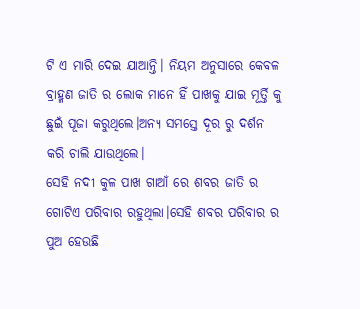ଟି ଏ ମାରି ଦେଇ ଯାଆନ୍ତି। ନିୟମ ଅନୁସାରେ କେବଳ ବ୍ରାହ୍ମଣ ଜାତି ର ଲୋକ ମାନେ ହିଁ ପାଖକୁ ଯାଇ ମୂର୍ତ୍ତି କୁ ଛୁଇଁ ପୂଜା କରୁଥିଲେ।ଅନ୍ୟ ସମସ୍ତେ ଦୂର ରୁ ଦର୍ଶନ କରି ଚାଲି ଯାଉଥିଲେ।
ସେହି ନଦୀ କୁଳ ପାଖ ଗାଆଁ ରେ ଶବର ଜାତି ର ଗୋଟିଏ ପରିବାର ରହୁଥିଲା।ସେହି ଶବର ପରିବାର ର ପୁଅ ହେଉଛି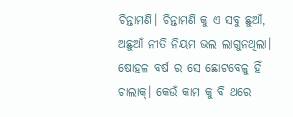ଚିନ୍ତାମଣି। ଚିନ୍ତାମଣି କୁ ଏ ସବୁ ଛୁଆଁ, ଅଛୁଆଁ ନୀତି ନିୟମ ଭଲ ଲାଗୁନଥିଲା। ଷୋହଳ ବର୍ଷ ର ସେ ଛୋଟବେଳୁ ହିଁ ଚାଲାକ୍। କେଉଁ କାମ କୁ ବି ଥରେ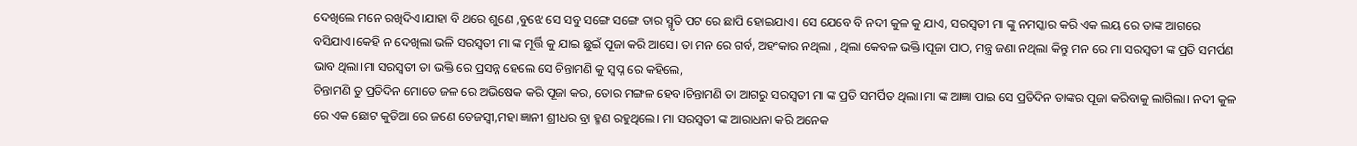ଦେଖିଲେ ମନେ ରଖିଦିଏ।ଯାହା ବି ଥରେ ଶୁଣେ ,ବୁଝେ ସେ ସବୁ ସଙ୍ଗେ ସଙ୍ଗେ ତାର ସ୍ମୃତି ପଟ ରେ ଛାପି ହୋଇଯାଏ। ସେ ଯେବେ ବି ନଦୀ କୁଳ କୁ ଯାଏ, ସରସ୍ଵତୀ ମା ଙ୍କୁ ନମସ୍କାର କରି ଏକ ଲୟ ରେ ତାଙ୍କ ଆଗରେ ବସିଯାଏ।କେହି ନ ଦେଖିଲା ଭଳି ସରସ୍ଵତୀ ମା ଙ୍କ ମୂର୍ତ୍ତି କୁ ଯାଇ ଛୁଇଁ ପୂଜା କରି ଆସେ। ତା ମନ ରେ ଗର୍ବ, ଅହଂକାର ନଥିଲା , ଥିଲା କେବଳ ଭକ୍ତି।ପୂଜା ପାଠ, ମନ୍ତ୍ର ଜଣା ନଥିଲା କିନ୍ତୁ ମନ ରେ ମା ସରସ୍ଵତୀ ଙ୍କ ପ୍ରତି ସମର୍ପଣ ଭାବ ଥିଲା।ମା ସରସ୍ଵତୀ ତା ଭକ୍ତି ରେ ପ୍ରସନ୍ନ ହେଲେ ସେ ଚିନ୍ତାମଣି କୁ ସ୍ବପ୍ନ ରେ କହିଲେ,
ଚିନ୍ତାମଣି ତୁ ପ୍ରତିଦିନ ମୋତେ ଜଳ ରେ ଅଭିଷେକ କରି ପୂଜା କର, ତୋର ମଙ୍ଗଳ ହେବ।ଚିନ୍ତାମଣି ତା ଆଗରୁ ସରସ୍ଵତୀ ମା ଙ୍କ ପ୍ରତି ସମର୍ପିତ ଥିଲା।ମା ଙ୍କ ଆଜ୍ଞା ପାଇ ସେ ପ୍ରତିଦିନ ତାଙ୍କର ପୂଜା କରିବାକୁ ଲାଗିଲା। ନଦୀ କୁଳ ରେ ଏକ ଛୋଟ କୁଡିଆ ରେ ଜଣେ ତେଜସ୍ଵୀ,ମହା ଜ୍ଞାନୀ ଶ୍ରୀଧର ବ୍ରା ହ୍ମଣ ରହୁଥିଲେ। ମା ସରସ୍ଵତୀ ଙ୍କ ଆରାଧନା କରି ଅନେକ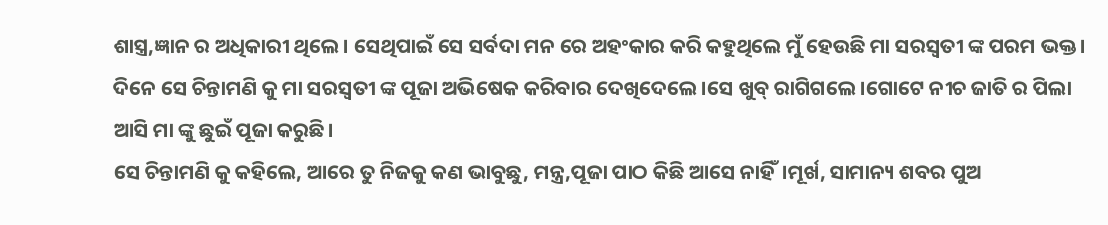ଶାସ୍ତ୍ର,ଜ୍ଞାନ ର ଅଧିକାରୀ ଥିଲେ। ସେଥିପାଇଁ ସେ ସର୍ବଦା ମନ ରେ ଅହଂକାର କରି କହୁଥିଲେ ମୁଁ ହେଉଛି ମା ସରସ୍ଵତୀ ଙ୍କ ପରମ ଭକ୍ତ।
ଦିନେ ସେ ଚିନ୍ତାମଣି କୁ ମା ସରସ୍ଵତୀ ଙ୍କ ପୂଜା ଅଭିଷେକ କରିବାର ଦେଖିଦେଲେ।ସେ ଖୁବ୍ ରାଗିଗଲେ।ଗୋଟେ ନୀଚ ଜାତି ର ପିଲା ଆସି ମା ଙ୍କୁ ଛୁଇଁ ପୂଜା କରୁଛି।
ସେ ଚିନ୍ତାମଣି କୁ କହିଲେ, ଆରେ ତୁ ନିଜକୁ କଣ ଭାବୁଛୁ, ମନ୍ତ୍ର,ପୂଜା ପାଠ କିଛି ଆସେ ନାହିଁ।ମୂର୍ଖ, ସାମାନ୍ୟ ଶବର ପୁଅ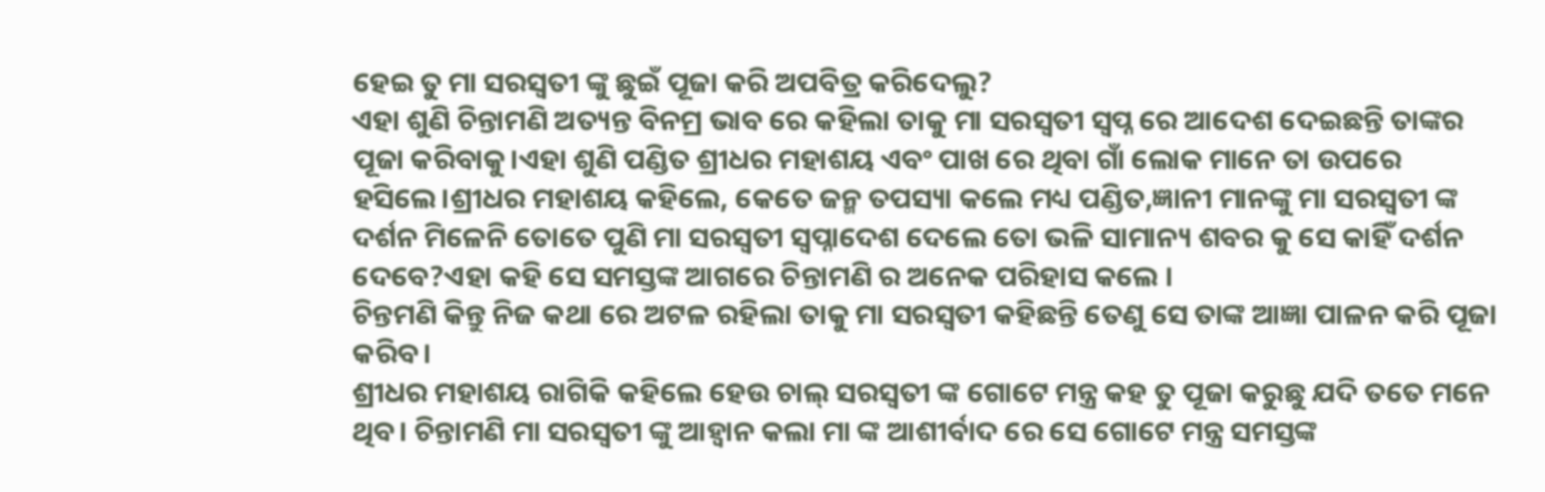ହେଇ ତୁ ମା ସରସ୍ଵତୀ ଙ୍କୁ ଛୁଇଁ ପୂଜା କରି ଅପବିତ୍ର କରିଦେଲୁ?
ଏହା ଶୁଣି ଚିନ୍ତାମଣି ଅତ୍ୟନ୍ତ ବିନମ୍ର ଭାବ ରେ କହିଲା ତାକୁ ମା ସରସ୍ଵତୀ ସ୍ବପ୍ନ ରେ ଆଦେଶ ଦେଇଛନ୍ତି ତାଙ୍କର ପୂଜା କରିବାକୁ।ଏହା ଶୁଣି ପଣ୍ଡିତ ଶ୍ରୀଧର ମହାଶୟ ଏବଂ ପାଖ ରେ ଥିବା ଗାଁ ଲୋକ ମାନେ ତା ଉପରେ ହସିଲେ।ଶ୍ରୀଧର ମହାଶୟ କହିଲେ, କେତେ ଜନ୍ମ ତପସ୍ୟା କଲେ ମଧ୍ୟ ପଣ୍ଡିତ,ଜ୍ଞାନୀ ମାନଙ୍କୁ ମା ସରସ୍ଵତୀ ଙ୍କ ଦର୍ଶନ ମିଳେନି ତୋତେ ପୁଣି ମା ସରସ୍ଵତୀ ସ୍ୱପ୍ନାଦେଶ ଦେଲେ ତୋ ଭଳି ସାମାନ୍ୟ ଶବର କୁ ସେ କାହିଁ ଦର୍ଶନ ଦେବେ?ଏହା କହି ସେ ସମସ୍ତଙ୍କ ଆଗରେ ଚିନ୍ତାମଣି ର ଅନେକ ପରିହାସ କଲେ ।
ଚିନ୍ତମଣି କିନ୍ତୁ ନିଜ କଥା ରେ ଅଟଳ ରହିଲା ତାକୁ ମା ସରସ୍ଵତୀ କହିଛନ୍ତି ତେଣୁ ସେ ତାଙ୍କ ଆଜ୍ଞା ପାଳନ କରି ପୂଜା କରିବ।
ଶ୍ରୀଧର ମହାଶୟ ରାଗିକି କହିଲେ ହେଉ ଚାଲ୍ ସରସ୍ଵତୀ ଙ୍କ ଗୋଟେ ମନ୍ତ୍ର କହ ତୁ ପୂଜା କରୁଛୁ ଯଦି ତତେ ମନେ ଥିବ। ଚିନ୍ତାମଣି ମା ସରସ୍ଵତୀ ଙ୍କୁ ଆହ୍ୱାନ କଲା ମା ଙ୍କ ଆଶୀର୍ବାଦ ରେ ସେ ଗୋଟେ ମନ୍ତ୍ର ସମସ୍ତଙ୍କ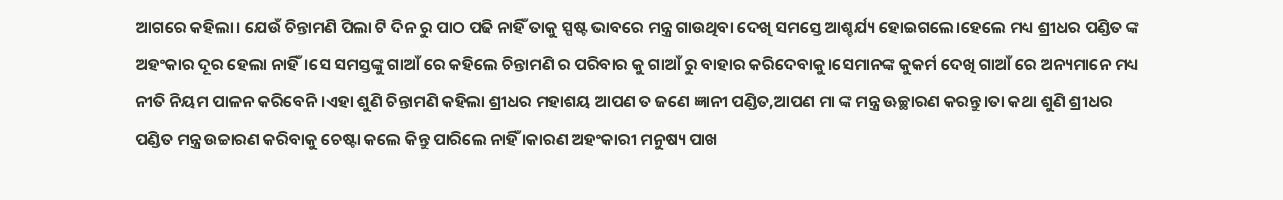ଆଗରେ କହିଲା। ଯେଉଁ ଚିନ୍ତାମଣି ପିଲା ଟି ଦିନ ରୁ ପାଠ ପଢି ନାହିଁ ତାକୁ ସ୍ପଷ୍ଟ ଭାବରେ ମନ୍ତ୍ର ଗାଉଥିବା ଦେଖି ସମସ୍ତେ ଆଶ୍ଚର୍ଯ୍ୟ ହୋଇଗଲେ।ହେଲେ ମଧ୍ୟ ଶ୍ରୀଧର ପଣ୍ଡିତ ଙ୍କ ଅହଂକାର ଦୂର ହେଲା ନାହିଁ।ସେ ସମସ୍ତଙ୍କୁ ଗାଆଁ ରେ କହିଲେ ଚିନ୍ତାମଣି ର ପରିବାର କୁ ଗାଆଁ ରୁ ବାହାର କରିଦେବାକୁ।ସେମାନଙ୍କ କୁକର୍ମ ଦେଖି ଗାଆଁ ରେ ଅନ୍ୟମାନେ ମଧ୍ୟ ନୀତି ନିୟମ ପାଳନ କରିବେନି।ଏହା ଶୁଣି ଚିନ୍ତାମଣି କହିଲା ଶ୍ରୀଧର ମହାଶୟ ଆପଣ ତ ଜଣେ ଜ୍ଞାନୀ ପଣ୍ଡିତ,ଆପଣ ମା ଙ୍କ ମନ୍ତ୍ର ଊଚ୍ଛାରଣ କରନ୍ତୁ।ତା କଥା ଶୁଣି ଶ୍ରୀଧର ପଣ୍ଡିତ ମନ୍ତ୍ର ଉଚ୍ଚାରଣ କରିବାକୁ ଚେଷ୍ଟା କଲେ କିନ୍ତୁ ପାରିଲେ ନାହିଁ ।କାରଣ ଅହଂକାରୀ ମନୁଷ୍ୟ ପାଖ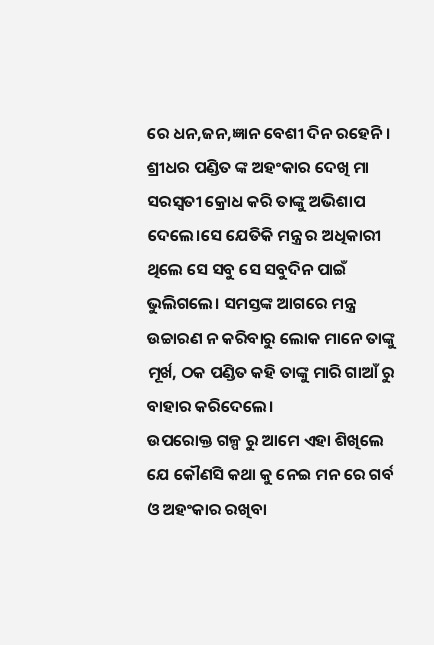ରେ ଧନ,ଜନ,ଜ୍ଞାନ ବେଶୀ ଦିନ ରହେନି। ଶ୍ରୀଧର ପଣ୍ଡିତ ଙ୍କ ଅହଂକାର ଦେଖି ମା ସରସ୍ଵତୀ କ୍ରୋଧ କରି ତାଙ୍କୁ ଅଭିଶାପ ଦେଲେ।ସେ ଯେତିକି ମନ୍ତ୍ର ର ଅଧିକାରୀ ଥିଲେ ସେ ସବୁ ସେ ସବୁଦିନ ପାଇଁ ଭୁଲିଗଲେ। ସମସ୍ତଙ୍କ ଆଗରେ ମନ୍ତ୍ର ଉଚ୍ଚାରଣ ନ କରିବାରୁ ଲୋକ ମାନେ ତାଙ୍କୁ ମୂର୍ଖ, ଠକ ପଣ୍ଡିତ କହି ତାଙ୍କୁ ମାରି ଗାଆଁ ରୁ ବାହାର କରିଦେଲେ।
ଉପରୋକ୍ତ ଗଳ୍ପ ରୁ ଆମେ ଏହା ଶିଖିଲେ ଯେ କୌଣସି କଥା କୁ ନେଇ ମନ ରେ ଗର୍ବ ଓ ଅହଂକାର ରଖିବା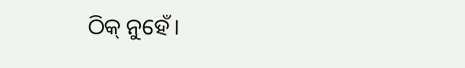ଠିକ୍ ନୁହେଁ।